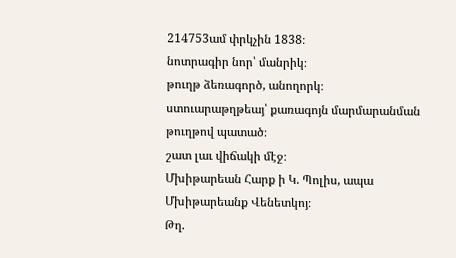214753ամ փրկչին 1838։
նոտրագիր նոր՝ մանրիկ։
թուղթ ձեռագործ, անողորկ։
ստուարաթղթեայ՝ քառագոյն մարմարանման թուղթով պատած։
շատ լաւ վիճակի մէջ։
Մխիթարեան Հարք ի Կ. Պոլիս, ապա Մխիթարեանք Վենետկոյ։
Թղ.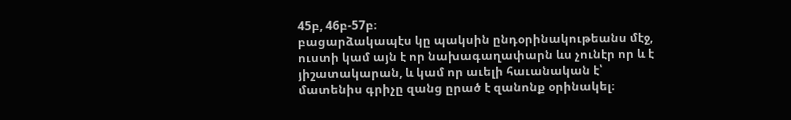45բ, 46բ-57բ։
բացարձակապէս կը պակսին ընդօրինակութեանս մէջ, ուստի կամ այն է որ նախագաղափարն ևս չունէր որ և է յիշատակարան, և կամ որ աւելի հաւանական է՝ մատենիս գրիչը զանց ըրած է զանոնք օրինակել։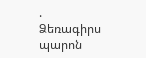. Ձեռագիրս պարոն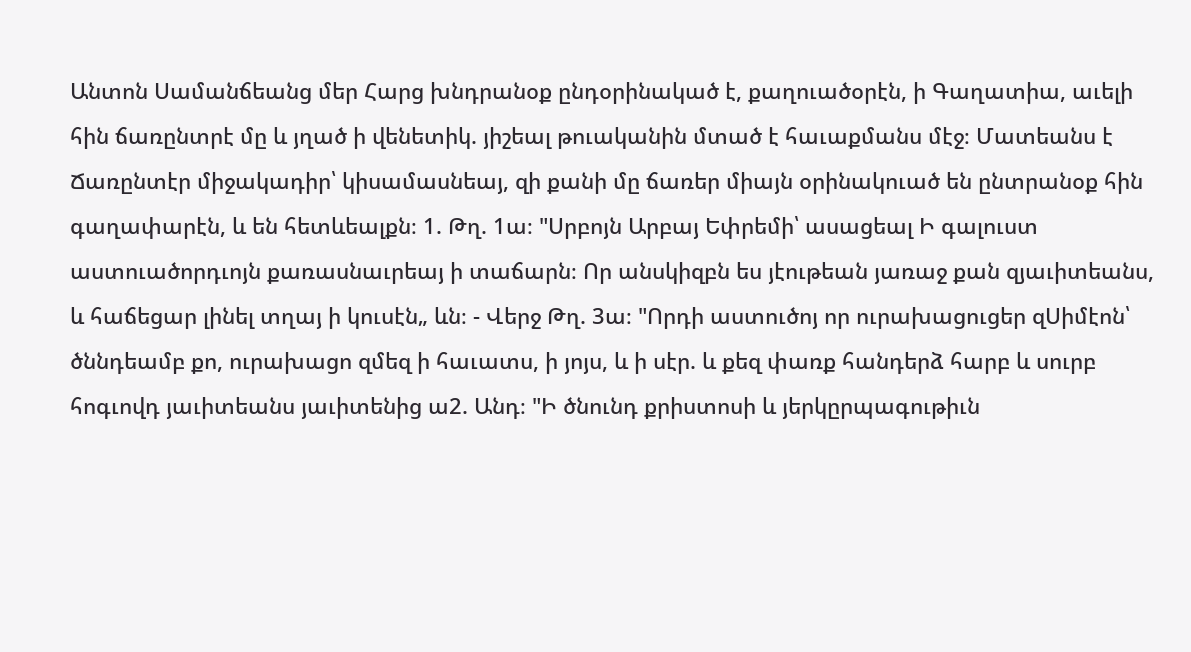Անտոն Սամանճեանց մեր Հարց խնդրանօք ընդօրինակած է, քաղուածօրէն, ի Գաղատիա, աւելի հին ճառընտրէ մը և յղած ի վենետիկ. յիշեալ թուականին մտած է հաւաքմանս մէջ։ Մատեանս է Ճառընտէր միջակադիր՝ կիսամասնեայ, զի քանի մը ճառեր միայն օրինակուած են ընտրանօք հին գաղափարէն, և են հետևեալքն։ 1. Թղ. 1ա։ "Սրբոյն Արբայ Եփրեմի՝ ասացեալ Ի գալուստ աստուածորդւոյն քառասնաւրեայ ի տաճարն։ Որ անսկիզբն ես յէութեան յառաջ քան զյաւիտեանս, և հաճեցար լինել տղայ ի կուսէն„ ևն։ - Վերջ Թղ. 3ա։ "Որդի աստուծոյ որ ուրախացուցեր զՍիմէոն՝ ծննդեամբ քո, ուրախացո զմեզ ի հաւատս, ի յոյս, և ի սէր. և քեզ փառք հանդերձ հարբ և սուրբ հոգւովդ յաւիտեանս յաւիտենից ա2. Անդ։ "Ի ծնունդ քրիստոսի և յերկըրպագութիւն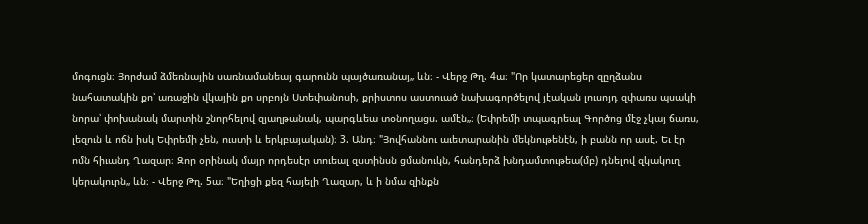մոգուցն։ Յորժամ ձմեռնային սառնամանեայ գարունն պայծառանայ„ ևն։ - Վերջ Թղ. 4ա։ "Որ կատարեցեր զըղձանս նահատակին քո՝ առաջին վկային քո սրբոյն Ստեփանոսի, քրիստոս աստուած նախագործելով յէական լուսոյդ զփառս պսակի նորա՝ փոխանակ մարտին շնորհելով զյաղթանակ, պարգևեա տօնողացս. ամէն„։ (Եփրեմի տպագրեալ Գործոց մէջ չկայ ճառս, լեզուն և ոճն իսկ Եփրեմի չեն, ուստի և երկբայական)։ 3. Անդ։ "Յովհաննու աւետարանին մեկնութենէն, ի բանն որ ասէ. Եւ էր ոմն հիւանդ Ղազար։ Զոր օրինակ մայր որդեսէր տուեալ զստինսն ցմանուկն, հանդերձ խնդամտութեա(մբ) դնելով զկակուղ կերակուրն„ ևն։ - Վերջ Թղ. 5ա։ "Եղիցի քեզ հայելի Ղազար, և ի նմա զինքն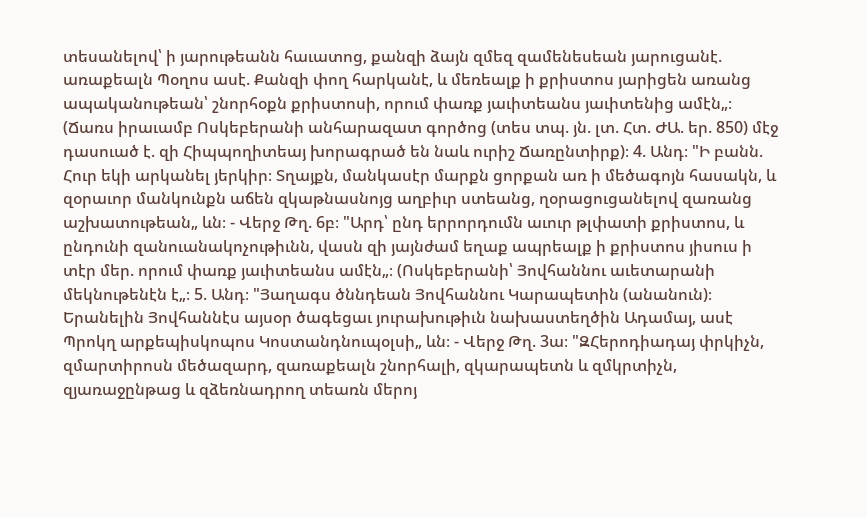տեսանելով՝ ի յարութեանն հաւատոց, քանզի ձայն զմեզ զամենեսեան յարուցանէ. առաքեալն Պօղոս ասէ. Քանզի փող հարկանէ, և մեռեալք ի քրիստոս յարիցեն առանց ապականութեան՝ շնորհօքն քրիստոսի, որում փառք յաւիտեանս յաւիտենից ամէն„։ (Ճառս իրաւամբ Ոսկեբերանի անհարազատ գործոց (տես տպ. յն. լտ. Հտ. ԺԱ. եր. 850) մէջ դասուած է. զի Հիպպողիտեայ խորագրած են նաև ուրիշ Ճառընտիրք)։ 4. Անդ։ "Ի բանն. Հուր եկի արկանել յերկիր։ Տղայքն, մանկասէր մարքն ցորքան առ ի մեծագոյն հասակն, և զօրաւոր մանկունքն աճեն զկաթնասնոյց աղբիւր ստեանց, ղօրացուցանելով զառանց աշխատութեան„ ևն։ - Վերջ Թղ. 6բ։ "Արդ՝ ընդ երրորդումն աւուր թլփատի քրիստոս, և ընդունի զանուանակոչութիւնն, վասն զի յայնժամ եղաք ապրեալք ի քրիստոս յիսուս ի տէր մեր. որում փառք յաւիտեանս ամէն„։ (Ոսկեբերանի՝ Յովհաննու աւետարանի մեկնութենէն է„։ 5. Անդ։ "Յաղագս ծննդեան Յովհաննու Կարապետին (անանուն)։ Երանելին Յովհաննէս այսօր ծագեցաւ յուրախութիւն նախաստեղծին Ադամայ, ասէ Պրոկղ արքեպիսկոպոս Կոստանդնուպօլսի„ ևն։ - Վերջ Թղ. 3ա։ "ԶՀերոդիադայ փրկիչն, զմարտիրոսն մեծազարդ, զառաքեալն շնորհալի, զկարապետն և զմկրտիչն, զյառաջընթաց և զձեռնադրող տեառն մերոյ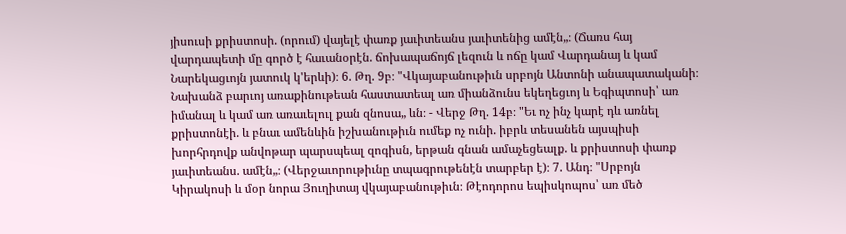յիսուսի քրիստոսի. (որում) վայելէ փառք յաւիտեանս յաւիտենից ամէն„։ (Ճառս հայ վարդապետի մը գործ է հաւանօրէն. ճոխապաճոյճ լեզուն և ոճը կամ Վարդանայ և կամ Նարեկացւոյն յատուկ կ'երևի)։ 6. Թղ. 9բ։ "Վկայաբանութիւն սրբոյն Անտոնի անապատականի։ Նախանձ բարւոյ առաքինութեան հաստատեալ առ միանձունս եկեղեցւոյ և Եգիպտոսի՝ առ իմանալ և կամ առ առաւելուլ քան զնոսա„ ևն։ - Վերջ Թղ. 14բ։ "Եւ ոչ ինչ կարէ դև առնել քրիստոնէի. և բնաւ ամենևին իշխանութիւն ումեք ոչ ունի. իբրև տեսանեն այսպիսի խորհրդովք անվոթար պարսպեալ զոգիսն, երթան գնան ամաչեցեալք. և քրիստոսի փառք յաւիտեանս. ամէն„։ (Վերջաւորութիւնը տպագրութենէն տարբեր է)։ 7. Անդ։ "Սրբոյն Կիրակոսի և մօր նորա Յուղիտայ վկայաբանութիւն։ Թէոդորոս եպիսկոպոս՝ առ մեծ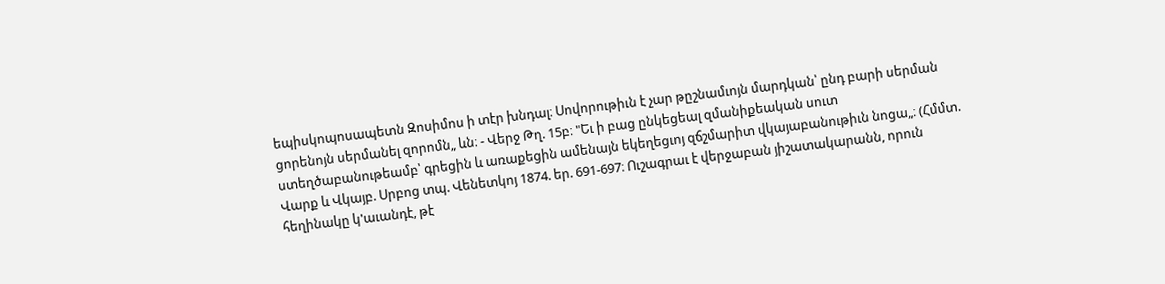եպիսկոպոսապետն Զոսիմոս ի տէր խնդալ։ Սովորութիւն է չար թըշնամւոյն մարդկան՝ ընդ բարի սերման ցորենոյն սերմանել զորոմն„ ևն։ - Վերջ Թղ. 15բ։ "Եւ ի բաց ընկեցեալ զմանիքեական սուտ ստեղծաբանութեամբ՝ գրեցին և առաքեցին ամենայն եկեղեցւոյ զճշմարիտ վկայաբանութիւն նոցա„։ (Հմմտ. Վարք և Վկայբ. Սրբոց տպ. Վենետկոյ 1874. եր. 691-697։ Ուշագրաւ է վերջաբան յիշատակարանն, որուն հեղինակը կ'աւանդէ, թէ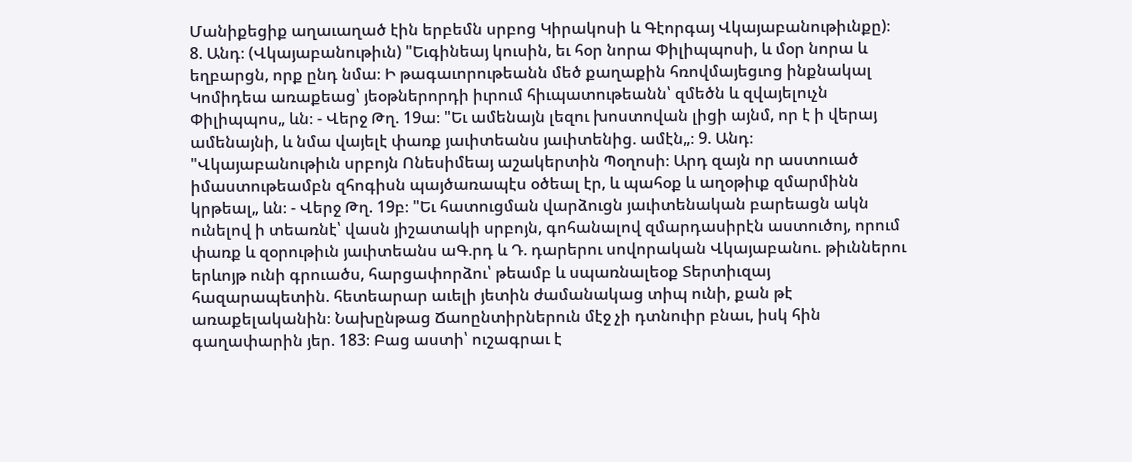Մանիքեցիք աղաւաղած էին երբեմն սրբոց Կիրակոսի և Գէորգայ Վկայաբանութիւնքը)։ 8. Անդ։ (Վկայաբանութիւն) "Եւգինեայ կուսին, եւ հօր նորա Փիլիպպոսի, և մօր նորա և եղբարցն, որք ընդ նմա։ Ի թագաւորութեանն մեծ քաղաքին հռովմայեցւոց ինքնակալ Կոմիդեա առաքեաց՝ յեօթներորդի իւրում հիւպատութեանն՝ զմեծն և զվայելուչն Փիլիպպոս„ ևն։ - Վերջ Թղ. 19ա։ "Եւ ամենայն լեզու խոստովան լիցի այնմ, որ է ի վերայ ամենայնի, և նմա վայելէ փառք յաւիտեանս յաւիտենից. ամէն„։ 9. Անդ։ "Վկայաբանութիւն սրբոյն Ոնեսիմեայ աշակերտին Պօղոսի։ Արդ զայն որ աստուած իմաստութեամբն զհոգիսն պայծառապէս օծեալ էր, և պահօք և աղօթիւք զմարմինն կրթեալ„ ևն։ - Վերջ Թղ. 19բ։ "Եւ հատուցման վարձուցն յաւիտենական բարեացն ակն ունելով ի տեառնէ՝ վասն յիշատակի սրբոյն, գոհանալով զմարդասիրէն աստուծոյ, որում փառք և զօրութիւն յաւիտեանս աԳ.րդ և Դ. դարերու սովորական Վկայաբանու. թիւններու երևոյթ ունի գրուածս, հարցափորձու՝ թեամբ և սպառնալեօք Տերտիւզայ հազարապետին. հետեարար աւելի յետին ժամանակաց տիպ ունի, քան թէ առաքելականին։ Նախընթաց Ճաոընտիրներուն մէջ չի դտնուիր բնաւ, իսկ հին գաղափարին յեր. 183։ Բաց աստի՝ ուշագրաւ է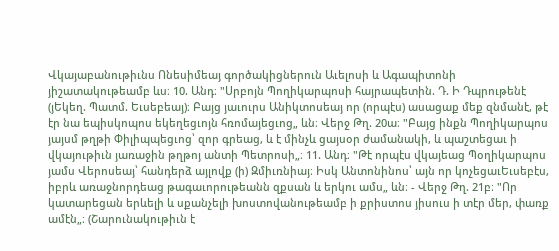Վկայաբանութիւնս Ոնեսիմեայ գործակիցներուն Աւելոսի և Ագապիտոնի յիշատակութեամբ ևս։ 10. Անդ։ "Սրբոյն Պողիկարպոսի հայրապետին. Դ. Ի Դպրութենէ (յԵկեղ. Պատմ. Եւսեբեայ)։ Բայց յաւուրս Անիկտոսեայ որ (որպէս) ասացաք մեք զնմանէ, թէ էր նա եպիսկոպոս եկեղեցւոյն հռոմայեցւոց„ ևն։ Վերջ Թղ. 20ա։ "Բայց ինքն Պողիկարպոս յայսմ թղթի Փիլիպպեցւոց՝ զոր գրեաց, և է մինչև ցայսօր ժամանակի, և պաշտեցաւ ի վկայութիւն յառաջին թղթոյ անտի Պետրոսի„։ 11. Անդ։ "Թէ որպէս վկայեաց Պօղիկարպոս յամս Վերոսեայ՝ հանդերձ այլովք (ի) Զմիւռնիայ։ Իսկ Անտոնինոս՝ այն որ կոչեցաւԵւսեբէս, իբրև առաջնորդեաց թագաւորութեանն զքսան և երկու ամս„ ևն։ - Վերջ Թղ. 21բ։ "Որ կատարեցան երևելի և սքանչելի խոստովանութեամբ ի քրիստոս յիսուս ի տէր մեր, փառք ամէն„։ (Շարունակութիւն է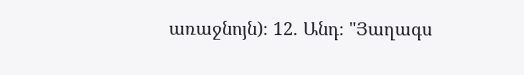առաջնոյն)։ 12. Անդ։ "Յաղագս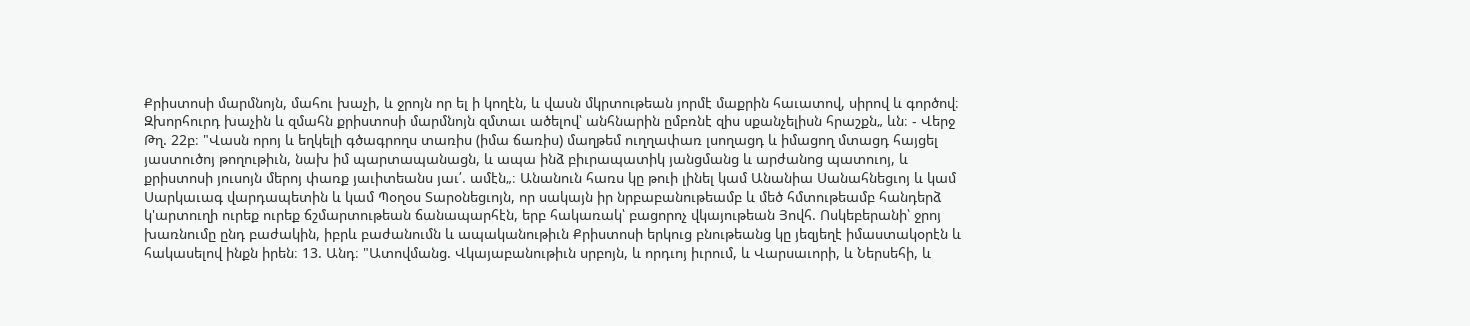Քրիստոսի մարմնոյն, մահու խաչի, և ջրոյն որ ել ի կողէն, և վասն մկրտութեան յորմէ մաքրին հաւատով, սիրով և գործով։ Զխորհուրդ խաչին և զմահն քրիստոսի մարմնոյն զմտաւ ածելով՝ անհնարին ըմբռնէ զիս սքանչելիսն հրաշքն„ ևն։ - Վերջ Թղ. 22բ։ "Վասն որոյ և եղկելի գծագրողս տառիս (իմա ճառիս) մաղթեմ ուղղափառ լսողացդ և իմացող մտացդ հայցել յաստուծոյ թողութիւն, նախ իմ պարտապանացն, և ապա ինձ բիւրապատիկ յանցմանց և արժանոց պատուոյ, և քրիստոսի յուսոյն մերոյ փառք յաւիտեանս յաւ՛. ամէն„։ Անանուն հառս կը թուի լինել կամ Անանիա Սանահնեցւոյ և կամ Սարկաւագ վարդապետին և կամ Պօղօս Տարօնեցւոյն, որ սակայն իր նրբաբանութեամբ և մեծ հմտութեամբ հանդերձ կ'արտուղի ուրեք ուրեք ճշմարտութեան ճանապարհէն, երբ հակառակ՝ բացորոչ վկայութեան Յովհ. Ոսկեբերանի՝ ջրոյ խառնումը ընդ բաժակին, իբրև բաժանումն և ապականութիւն Քրիստոսի երկուց բնութեանց կը յեզյեղէ իմաստակօրէն և հակասելով ինքն իրեն։ 13. Անդ։ "Ատովմանց. Վկայաբանութիւն սրբոյն, և որդւոյ իւրում, և Վարսաւորի, և Ներսեհի, և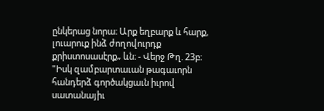ընկերաց նորա։ Արք եղբարք և հարք, լուարուք ինձ ժողովուրդք քրիստոսասէրք„ ևն։ - Վերջ Թղ. 23բ։ "Իսկ զամբարտաւան թագաւորն հանդերձ գործակցաւն իւրով սատանայիւ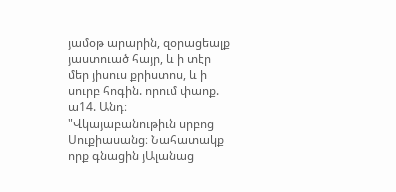յամօթ արարին, զօրացեալք յաստուած հայր, և ի տէր մեր յիսուս քրիստոս, և ի սուրբ հոգին. որում փաոք. ա14. Անդ։ "Վկայաբանութիւն սրբոց Սուքիասանց։ Նահատակք որք գնացին յԱլանաց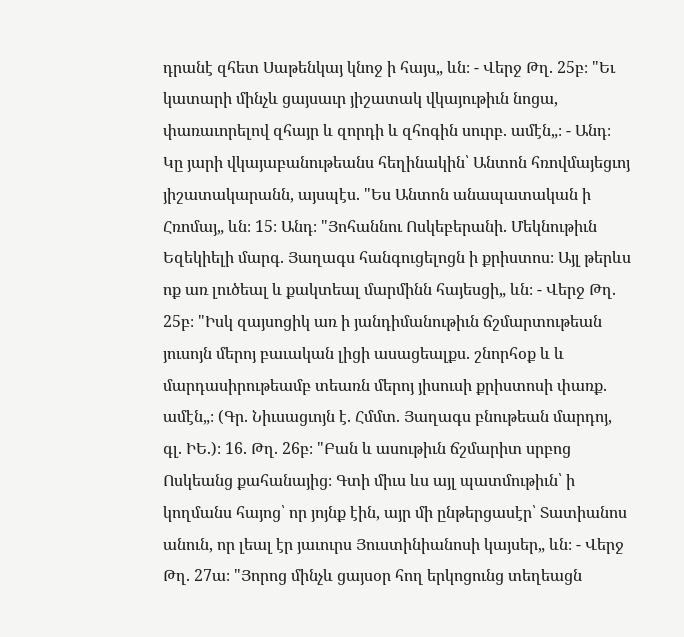դրանէ զհետ Սաթենկայ կնոջ ի հայս„ ևն։ - Վերջ Թղ. 25բ։ "Եւ կատարի մինչև ցայսաւր յիշատակ վկայութիւն նոցա, փառաւորելով զհայր և զորդի և զհոգին սուրբ. ամէն„։ - Անդ։ Կը յարի վկայաբանութեանս հեղինակին՝ Անտոն հռովմայեցւոյ յիշատակարանն, այսպէս. "Ես Անտոն անապատական ի Հռոմայ„ ևն։ 15։ Անդ։ "Յոհաննու Ոսկեբերանի. Մեկնութիւն Եզեկիելի մարգ. Յաղագս հանգուցելոցն ի քրիստոս։ Այլ թերևս ոք առ լուծեալ և քակտեալ մարմինն հայեսցի„ ևն։ - Վերջ Թղ. 25բ։ "Իսկ զայսոցիկ առ ի յանդիմանութիւն ճշմարտութեան յուսոյն մերոյ բաւական լիցի ասացեալքս. շնորհօք և և մարդասիրութեամբ տեառն մերոյ յիսուսի քրիստոսի փառք. ամէն„։ (Գր. Նիւսացւոյն է. Հմմտ. Յաղագս բնութեան մարդոյ, գլ. ԻԵ.)։ 16. Թղ. 26բ։ "Բան և ասութիւն ճշմարիտ սրբոց Ոսկեանց քահանայից։ Գտի միւս ևս այլ պատմութիւն՝ ի կողմանս հայոց՝ որ յոյնք էին, այր մի ընթերցասէր՝ Տատիանոս անուն, որ լեալ էր յաւուրս Յուստինիանոսի կայսեր„ ևն։ - Վերջ Թղ. 27ա։ "Յորոց մինչև ցայսօր հող երկոցունց տեղեացն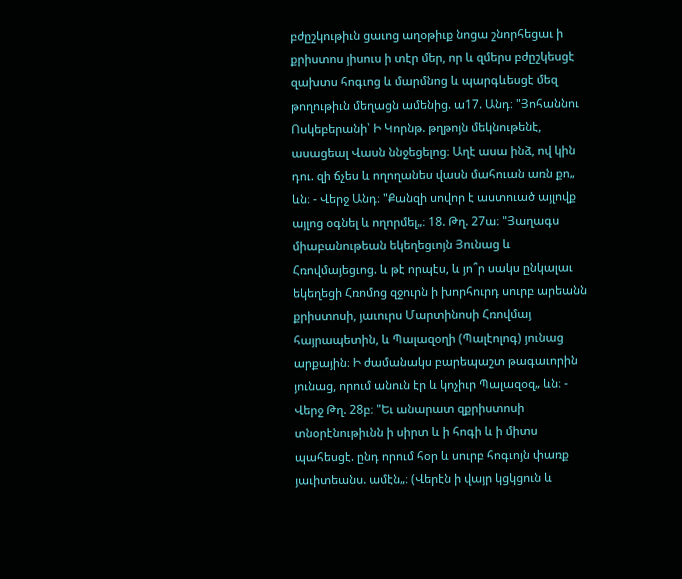բժըշկութիւն ցաւոց աղօթիւք նոցա շնորհեցաւ ի քրիստոս յիսուս ի տէր մեր, որ և զմերս բժըշկեսցէ զախտս հոգւոց և մարմնոց և պարգևեսցէ մեզ թողութիւն մեղացն ամենից. ա17. Անդ։ "Յոհաննու Ոսկեբերանի՝ Ի Կորնթ. թղթոյն մեկնութենէ, ասացեալ Վասն ննջեցելոց։ Աղէ ասա ինձ, ով կին դու. զի ճչես և ողողանես վասն մահուան առն քո„ ևն։ - Վերջ Անդ։ "Քանզի սովոր է աստուած այլովք այլոց օգնել և ողորմել„։ 18. Թղ. 27ա։ "Յաղագս միաբանութեան եկեղեցւոյն Յունաց և Հռովմայեցւոց. և թէ որպէս, և յո՞ր սակս ընկալաւ եկեղեցի Հռոմոց զջուրն ի խորհուրդ սուրբ արեանն քրիստոսի, յաւուրս Մարտինոսի Հռովմայ հայրապետին, և Պալազօղի (Պալէոլոգ) յունաց արքային։ Ի ժամանակս բարեպաշտ թագաւորին յունաց, որում անուն էր և կոչիւր Պալազօզ„ ևն։ - Վերջ Թղ. 28բ։ "Եւ անարատ զքրիստոսի տնօրէնութիւնն ի սիրտ և ի հոգի և ի միտս պահեսցէ. ընդ որում հօր և սուրբ հոգւոյն փառք յաւիտեանս. ամէն„։ (Վերէն ի վայր կցկցուն և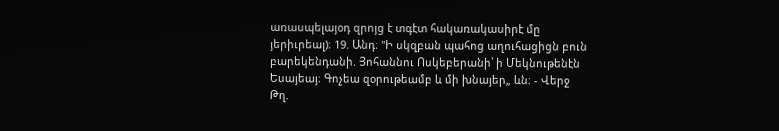առասպելայօդ զրոյց է տգէտ հակառակասիրէ մը յերիւրեալ)։ 19. Անդ։ "Ի սկզբան պահոց աղուհացիցն բուն բարեկենդանի. Յոհաննու Ոսկեբերանի՝ ի Մեկնութենէն Եսայեայ։ Գոչեա զօրութեամբ և մի խնայեր„ ևն։ - Վերջ Թղ.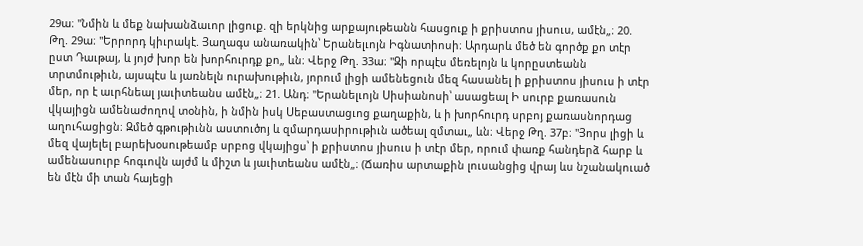29ա։ "Նմին և մեք նախանձաւոր լիցուք. զի երկնից արքայութեանն հասցուք ի քրիստոս յիսուս, ամէն„։ 20. Թղ. 29ա։ "Երրորդ կիւրակէ. Յաղագս անառակին՝ Երանելւոյն Իգնատիոսի։ Արդարև մեծ են գործք քո տէր ըստ Դաւթայ, և յոյժ խոր են խորհուրդք քո„ ևն։ Վերջ Թղ. 33ա։ "Զի որպէս մեռելոյն և կորըստեանն տրտմութիւն, այսպէս և յառնելն ուրախութիւն, յորում լիցի ամենեցուն մեզ հասանել ի քրիստոս յիսուս ի տէր մեր, որ է աւրհնեալ յաւիտեանս ամէն„։ 21. Անդ։ "Երանելւոյն Սիսիանոսի՝ ասացեալ Ի սուրբ քառասուն վկայիցն ամենաժողով տօնին, ի նմին իսկ Սեբաստացւոց քաղաքին, և ի խորհուրդ սրբոյ քառասնորդաց աղուհացիցն։ Զմեծ գթութիւնն աստուծոյ և զմարդասիրութիւն ածեալ զմտաւ„ ևն։ Վերջ Թղ. 37բ։ "Յորս լիցի և մեզ վայելել բարեխօսութեամբ սրբոց վկայիցս՝ ի քրիստոս յիսուս ի տէր մեր, որում փառք հանդերձ հարբ և ամենասուրբ հոգւովն այժմ և միշտ և յաւիտեանս ամէն„։ (Ճառիս արտաքին լուսանցից վրայ ևս նշանակուած են մէն մի տան հայեցի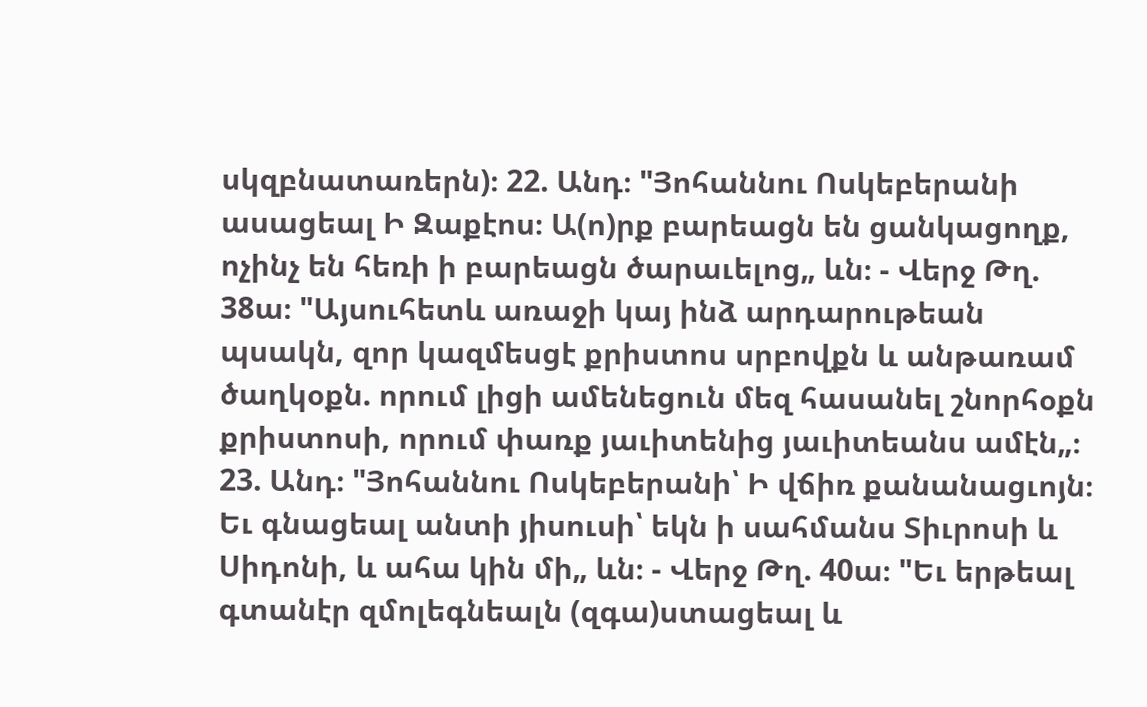սկզբնատառերն)։ 22. Անդ։ "Յոհաննու Ոսկեբերանի ասացեալ Ի Զաքէոս։ Ա(ո)րք բարեացն են ցանկացողք, ոչինչ են հեռի ի բարեացն ծարաւելոց„ ևն։ - Վերջ Թղ. 38ա։ "Այսուհետև առաջի կայ ինձ արդարութեան պսակն, զոր կազմեսցէ քրիստոս սրբովքն և անթառամ ծաղկօքն. որում լիցի ամենեցուն մեզ հասանել շնորհօքն քրիստոսի, որում փառք յաւիտենից յաւիտեանս ամէն„։ 23. Անդ։ "Յոհաննու Ոսկեբերանի՝ Ի վճիռ քանանացւոյն։ Եւ գնացեալ անտի յիսուսի՝ եկն ի սահմանս Տիւրոսի և Սիդոնի, և ահա կին մի„ ևն։ - Վերջ Թղ. 40ա։ "Եւ երթեալ գտանէր զմոլեգնեալն (զգա)ստացեալ և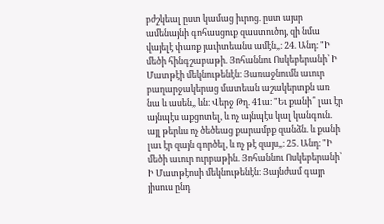բժշկեալ ըստ կամաց իւրոց. ըստ այսր ամենայնի գոհասցուք զաստուծոյ, զի նմա վայելէ փառք յաւիտեանս ամէն„։ 24. Անդ։ "Ի մեծի հինգշաբաթի. Յոհաննու Ոսկեբերանի՝ Ի Մատթէի մեկնութենէն։ Յառաջնումն աւուր բաղարջակերաց մատեան աշակերտքն առ նա և ասեն„ ևն։ Վերջ Թղ. 41ա։ "Եւ քանի՞ լաւ էր այնպէս աքցոտել, և ոչ այնպէս կալ կանգուն. այլ թերևս ոչ ծեծեաց քարամբք զանձն. և քանի լաւ էր զայն գործել, և ոչ թէ զայս„։ 25. Անդ։ "Ի մեծի աւուր ուրբաթին. Յոհաննու Ոսկեբերանի՝ Ի Մատթէոսի մեկնութենէն։ Յայնժամ գայր յիսուս ընդ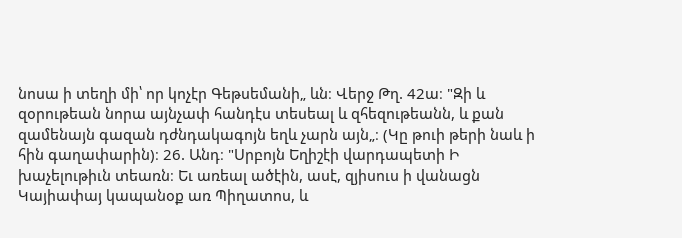նոսա ի տեղի մի՝ որ կոչէր Գեթսեմանի„ ևն։ Վերջ Թղ. 42ա։ "Զի և զօրութեան նորա այնչափ հանդէս տեսեալ և զհեզութեանն, և քան զամենայն գազան դժնդակագոյն եղև չարն այն„։ (Կը թուի թերի նաև ի հին գաղափարին)։ 26. Անդ։ "Սրբոյն Եղիշէի վարդապետի Ի խաչելութիւն տեառն։ Եւ առեալ ածէին, ասէ, զյիսուս ի վանացն Կայիափայ կապանօք առ Պիղատոս, և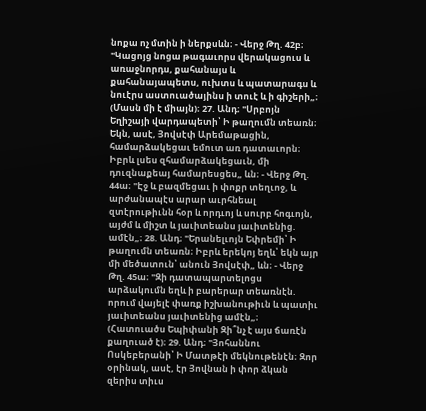նոքա ոչ մտին ի ներքսևն։ - Վերջ Թղ. 42բ։ "Կացոյց նոցա թագաւորս վերակացուս և առաջնորդս, քահանայս և քահանայապետս, ուխտս և պատարագս և նուէրս աստուածայինս ի տուէ և ի գիշերի„։ (Մասն մի է միայն)։ 27. Անդ։ "Սրբոյն Եղիշայի վարդապետի՝ Ի թաղումն տեառն։ Եկն, ասէ, Յովսէփ Արեմաթացին, համարձակեցաւ եմուտ առ դատաւորն։ Իբրև լսես զհամարձակեցաւն, մի դուզնաքեայ համարեսցես„ ևն։ - Վերջ Թղ. 44ա։ "Էջ և բազմեցաւ ի փոքր տեղւոջ, և արժանապէս արար աւրհնեալ զտէրութիւնն հօր և որդւոյ և սուրբ հոգւոյն, այժմ և միշտ և յաւիտեանս յաւիտենից. ամէն„։ 28. Անդ։ "Երանելւոյն Եփրեմի՝ Ի թաղումն տեառն։ Իբրև երեկոյ եղև՝ եկն այր մի մեծատուն՝ անուն Յովսէփ„ ևն։ - Վերջ Թղ. 45ա։ "Զի դատապարտելոցս արձակումն եղև ի բարերար տեառնէն. որում վայելէ փառք իշխանութիւն և պատիւ յաւիտեանս յաւիտենից ամէն„։ (Հատուածս Եպիփանի Զի՞նչ է այս ճառէն քաղուած է)։ 29. Անդ։ "Յոհաննու Ոսկեբերանի՝ Ի Մատթէի մեկնութենէն։ Զոր օրինակ, ասէ, էր Յովնան ի փոր ձկան զերիս տիւս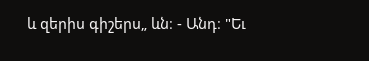և զերիս գիշերս„ ևն։ - Անդ։ "Եւ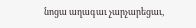նոցա աղագաւ չարչարեցաւ,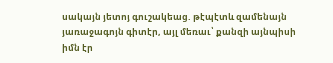սակայն յետոյ գուշակեաց. թէպէտև զամենայն յառաջագոյն գիտէր, այլ մեռաւ՝ քանզի այնպիսի իմն էր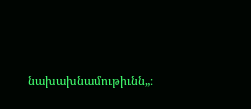նախախնամութիւնն„։